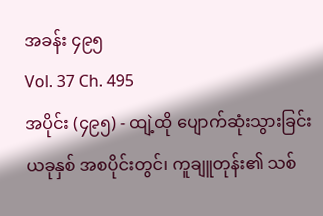အခန်း ၄၉၅
Vol. 37 Ch. 495
အပိုင်း (၄၉၅) - ထျဲ့ထို ပျောက်ဆုံးသွားခြင်း
ယခုနှစ် အစပိုင်းတွင်၊ ကူချူတုန်း၏ သစ်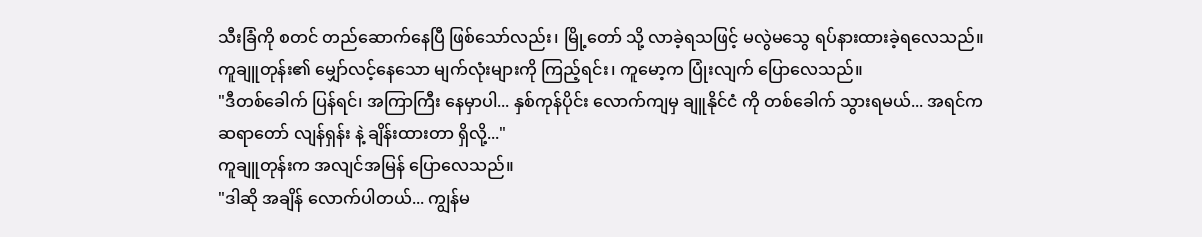သီးခြံကို စတင် တည်ဆောက်နေပြီ ဖြစ်သော်လည်း၊ မြို့တော် သို့ လာခဲ့ရသဖြင့် မလွဲမသွေ ရပ်နားထားခဲ့ရလေသည်။
ကူချူတုန်း၏ မျှော်လင့်နေသော မျက်လုံးများကို ကြည့်ရင်း၊ ကူမော့က ပြုံးလျက် ပြောလေသည်။
"ဒီတစ်ခေါက် ပြန်ရင်၊ အကြာကြီး နေမှာပါ... နှစ်ကုန်ပိုင်း လောက်ကျမှ ချူနိုင်ငံ ကို တစ်ခေါက် သွားရမယ်... အရင်က ဆရာတော် လျန်ရှန်း နဲ့ ချိန်းထားတာ ရှိလို့..."
ကူချူတုန်းက အလျင်အမြန် ပြောလေသည်။
"ဒါဆို အချိန် လောက်ပါတယ်... ကျွန်မ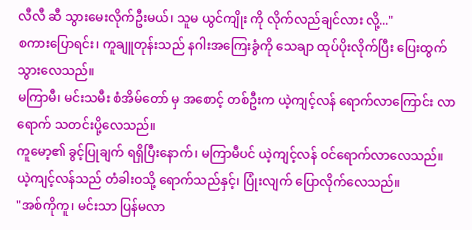လီလီ ဆီ သွားမေးလိုက်ဦးမယ်၊ သူမ ယွင်ကျိုး ကို လိုက်လည်ချင်လား လို့..."
စကားပြောရင်း၊ ကူချူတုန်းသည် နဂါးအကြေးခွံကို သေချာ ထုပ်ပိုးလိုက်ပြီး ပြေးထွက်သွားလေသည်။
မကြာမီ၊ မင်းသမီး စံအိမ်တော် မှ အစောင့် တစ်ဦးက ယဲ့ကျင့်လန် ရောက်လာကြောင်း လာရောက် သတင်းပို့လေသည်။
ကူမော့၏ ခွင့်ပြုချက် ရရှိပြီးနောက်၊ မကြာမီပင် ယဲ့ကျင့်လန် ဝင်ရောက်လာလေသည်။
ယဲ့ကျင့်လန်သည် တံခါးဝသို့ ရောက်သည်နှင့်၊ ပြုံးလျက် ပြောလိုက်လေသည်။
"အစ်ကိုကူ၊ မင်းသာ ပြန်မလာ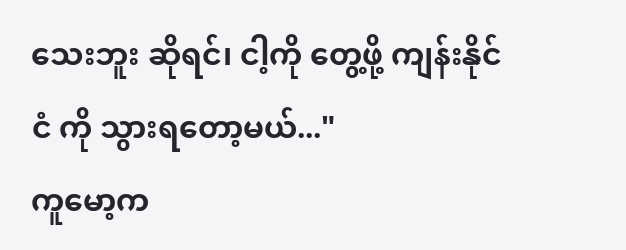သေးဘူး ဆိုရင်၊ ငါ့ကို တွေ့ဖို့ ကျန်းနိုင်ငံ ကို သွားရတော့မယ်..."
ကူမော့က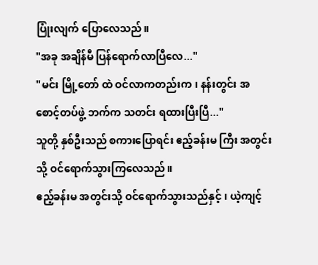ပြုံးလျက် ပြောလေသည်။
"အခု အချိန်မီ ပြန်ရောက်လာပြီလေ..."
"မင်း မြို့တော် ထဲ ဝင်လာကတည်းက၊ နန်းတွင်း အစောင့်တပ်ဖွဲ့ ဘက်က သတင်း ရထားပြီးပြီ..."
သူတို့ နှစ်ဦးသည် စကားပြောရင်း ဧည့်ခန်းမ ကြီး အတွင်းသို့ ဝင်ရောက်သွားကြလေသည်။
ဧည့်ခန်းမ အတွင်းသို့ ဝင်ရောက်သွားသည်နှင့်၊ ယဲ့ကျင့်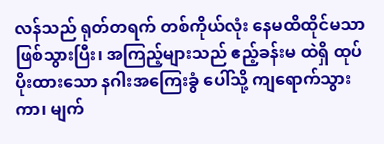လန်သည် ရုတ်တရက် တစ်ကိုယ်လုံး နေမထိထိုင်မသာ ဖြစ်သွားပြီး၊ အကြည့်များသည် ဧည့်ခန်းမ ထဲရှိ ထုပ်ပိုးထားသော နဂါးအကြေးခွံ ပေါ်သို့ ကျရောက်သွားကာ၊ မျက်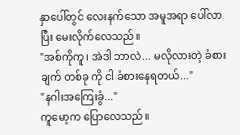နှာပေါ်တွင် လေးနက်သော အမူအရာ ပေါ်လာပြီး မေးလိုက်လေသည်။
"အစ်ကိုကူ၊ အဲဒါ ဘာလဲ... မလိုလားတဲ့ ခံစားချက် တစ်ခု ကို ငါ ခံစားနေရတယ်..."
"နဂါးအကြေးခွံ..."
ကူမော့က ပြောလေသည်။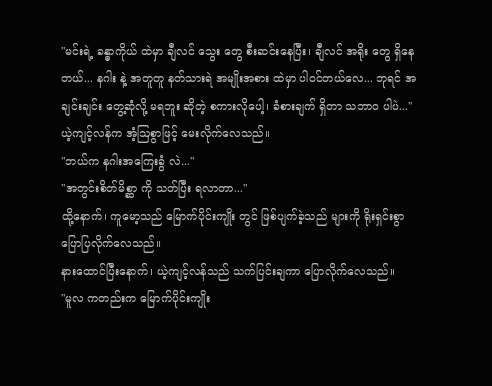"မင်းရဲ့ ခန္ဓာကိုယ် ထဲမှာ ချီလင် သွေး တွေ စီးဆင်းနေပြီး၊ ချီလင် အရိုး တွေ ရှိနေတယ်... နဂါး နဲ့ အတူတူ နတ်သားရဲ အမျိုးအစား ထဲမှာ ပါဝင်တယ်လေ... ဘုရင် အချင်းချင်း တွေ့ဆုံလို့ မရဘူး ဆိုတဲ့ စကားလိုပေါ့၊ ခံစားချက် ရှိတာ သဘာဝ ပါပဲ..."
ယဲ့ကျင့်လန်က အံ့ဩစွာဖြင့် မေးလိုက်လေသည်။
"ဘယ်က နဂါးအကြေးခွံ လဲ..."
"အတွင်းစိတ်မိစ္ဆာ ကို သတ်ပြီး ရလာတာ..."
ထို့နောက်၊ ကူမော့သည် မြောက်ပိုင်းကျိုး တွင် ဖြစ်ပျက်ခဲ့သည် များကို ရိုးရှင်းစွာ ပြောပြလိုက်လေသည်။
နားထောင်ပြီးနောက်၊ ယဲ့ကျင့်လန်သည် သက်ပြင်းချကာ ပြောလိုက်လေသည်။
"မူလ ကတည်းက မြောက်ပိုင်းကျိုး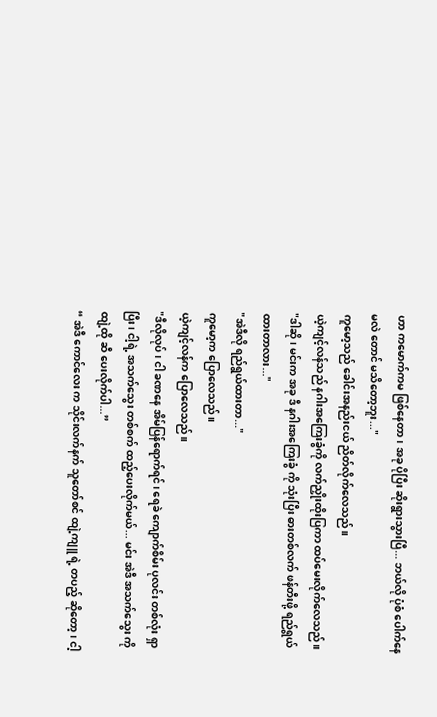ဟာ ကမောက်ကမ ဖြစ်နေတာ၊ အခု ပိုပြီး ဆိုးရွားသွားပြီ... ဘယ်လို ပုံစံ ပေါက်နေမလဲ တောင် မသိတော့ဘူး..."
ကူမော့သည် ခေါင်းအနည်းငယ် ညိတ်လိုက်လေသည်။
ယဲ့ကျင့်လန်သည် နဂါးအကြေးခွံကို လက်ညှိုးထိုးပြကာ ထပ်မေးလိုက်လေသည်။
"ဒါဆို၊ မင်းက အခု ဒီ နဂါးအကြေးခွံ ကို သုံးပြီး ဓားတစ်လက် ဖန်တီးဖို့ ရည်ရွယ်ထားတာလား..."
"အဲဒီလို ရည်ရွယ်ထားတာ..."
ကူမော့က ပြောလေသည်။
ယဲ့ကျင့်လန်က ပြောလေသည်။
"ဒီလိုလုပ်၊ ငါ ခဏနေ အိမ်ပြန်ရောက်ရင်၊ ရေခဲ ကျောက်စိမ်း ပုလင်း တစ်လုံး ရှာပြီး၊ ငါ့ရဲ့ အသက်သွေး တစ်စက် ထည့်ပေးလိုက်မယ်... မင်း အဲဒီ အသက်သွေး ကို ထျဲ့ထို ဆီ ပေးလိုက်ပါ...”
“ အဲဒီ ကောင်လေး က သိုင်းလက်နက် သူတော်စင် ထျဲ့ကျူ ရဲ့ တပည့် ဆိုတော့၊ ငါ့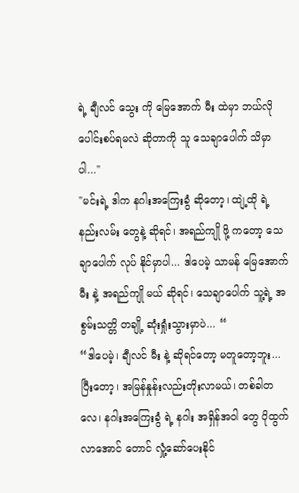ရဲ့ ချီလင် သွေး ကို မြေအောက် မီး ထဲမှာ ဘယ်လို ပေါင်းစပ်ရမလဲ ဆိုတာကို သူ သေချာပေါက် သိမှာပါ..."
"မင်းရဲ့ ဒါက နဂါးအကြေးခွံ ဆိုတော့၊ ထျဲ့ထို ရဲ့ နည်းလမ်း တွေနဲ့ ဆိုရင်၊ အရည်ကျို ဖို့ ကတော့ သေချာပေါက် လုပ် နိုင်မှာပါ... ဒါပေမဲ့ သာမန် မြေအောက် မီး နဲ့ အရည်ကျို မယ် ဆိုရင်၊ သေချာပေါက် သူ့ရဲ့ အစွမ်းသတ္တိ တချို့ ဆုံးရှုံးသွားမှာပဲ... “
“ဒါပေမဲ့၊ ချီလင် မီး နဲ့ ဆိုရင်တော့ မတူတော့ဘူး... ပြီးတော့၊ အမြန်နှုန်းလည်းတိုးလာမယ်၊ တစ်ခါတလေ၊ နဂါးအကြေးခွံ ရဲ့ နဂါး အရှိန်အဝါ တွေ ပိုထွက်လာအောင် တောင် လှုံ့ဆော်ပေးနိုင်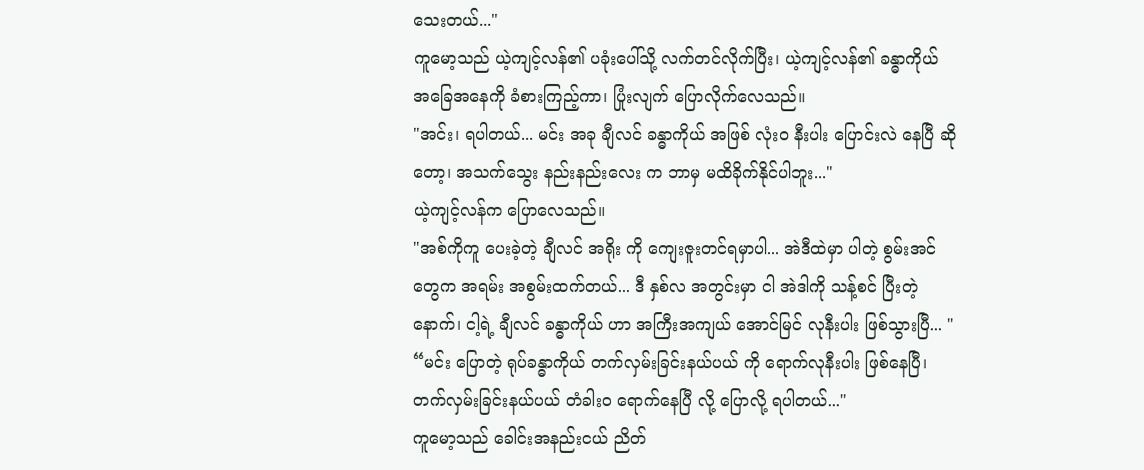သေးတယ်..."
ကူမော့သည် ယဲ့ကျင့်လန်၏ ပခုံးပေါ်သို့ လက်တင်လိုက်ပြီး၊ ယဲ့ကျင့်လန်၏ ခန္ဓာကိုယ် အခြေအနေကို ခံစားကြည့်ကာ၊ ပြုံးလျက် ပြောလိုက်လေသည်။
"အင်း၊ ရပါတယ်... မင်း အခု ချီလင် ခန္ဓာကိုယ် အဖြစ် လုံးဝ နီးပါး ပြောင်းလဲ နေပြီ ဆိုတော့၊ အသက်သွေး နည်းနည်းလေး က ဘာမှ မထိခိုက်နိုင်ပါဘူး..."
ယဲ့ကျင့်လန်က ပြောလေသည်။
"အစ်ကိုကူ ပေးခဲ့တဲ့ ချီလင် အရိုး ကို ကျေးဇူးတင်ရမှာပါ... အဲဒီထဲမှာ ပါတဲ့ စွမ်းအင် တွေက အရမ်း အစွမ်းထက်တယ်... ဒီ နှစ်လ အတွင်းမှာ ငါ အဲဒါကို သန့်စင် ပြီးတဲ့နောက်၊ ငါ့ရဲ့ ချီလင် ခန္ဓာကိုယ် ဟာ အကြီးအကျယ် အောင်မြင် လုနီးပါး ဖြစ်သွားပြီ... "
“မင်း ပြောတဲ့ ရုပ်ခန္ဓာကိုယ် တက်လှမ်းခြင်းနယ်ပယ် ကို ရောက်လုနီးပါး ဖြစ်နေပြီ၊ တက်လှမ်းခြင်းနယ်ပယ် တံခါးဝ ရောက်နေပြီ လို့ ပြောလို့ ရပါတယ်..."
ကူမော့သည် ခေါင်းအနည်းငယ် ညိတ်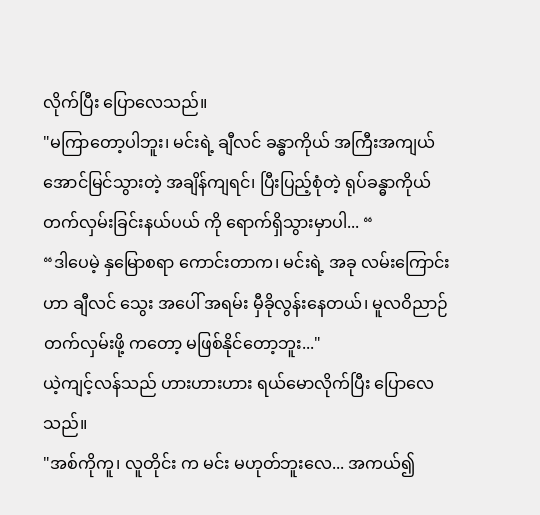လိုက်ပြီး ပြောလေသည်။
"မကြာတော့ပါဘူး၊ မင်းရဲ့ ချီလင် ခန္ဓာကိုယ် အကြီးအကျယ် အောင်မြင်သွားတဲ့ အချိန်ကျရင်၊ ပြီးပြည့်စုံတဲ့ ရုပ်ခန္ဓာကိုယ် တက်လှမ်းခြင်းနယ်ပယ် ကို ရောက်ရှိသွားမှာပါ... “
“ဒါပေမဲ့ နှမြောစရာ ကောင်းတာက၊ မင်းရဲ့ အခု လမ်းကြောင်း ဟာ ချီလင် သွေး အပေါ် အရမ်း မှီခိုလွန်းနေတယ်၊ မူလဝိညာဉ် တက်လှမ်းဖို့ ကတော့ မဖြစ်နိုင်တော့ဘူး..."
ယဲ့ကျင့်လန်သည် ဟားဟားဟား ရယ်မောလိုက်ပြီး ပြောလေသည်။
"အစ်ကိုကူ၊ လူတိုင်း က မင်း မဟုတ်ဘူးလေ... အကယ်၍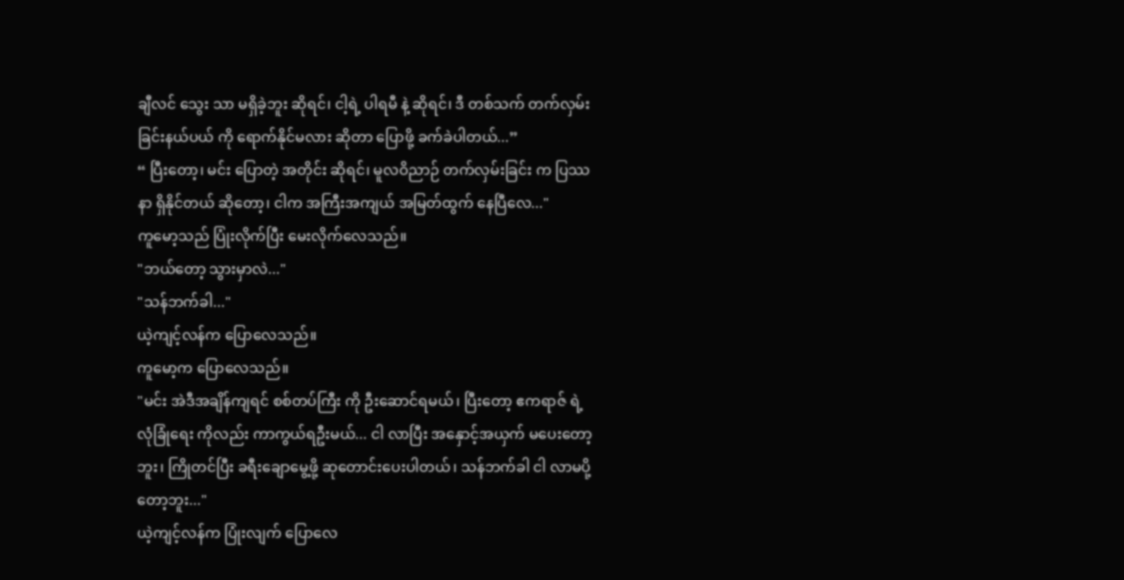ချီလင် သွေး သာ မရှိခဲ့ဘူး ဆိုရင်၊ ငါ့ရဲ့ ပါရမီ နဲ့ ဆိုရင်၊ ဒီ တစ်သက် တက်လှမ်းခြင်းနယ်ပယ် ကို ရောက်နိုင်မလား ဆိုတာ ပြောဖို့ ခက်ခဲပါတယ်...”
“ ပြီးတော့၊ မင်း ပြောတဲ့ အတိုင်း ဆိုရင်၊ မူလဝိညာဉ် တက်လှမ်းခြင်း က ပြဿနာ ရှိနိုင်တယ် ဆိုတော့၊ ငါက အကြီးအကျယ် အမြတ်ထွက် နေပြီလေ..."
ကူမော့သည် ပြုံးလိုက်ပြီး မေးလိုက်လေသည်။
"ဘယ်တော့ သွားမှာလဲ..."
"သန်ဘက်ခါ..."
ယဲ့ကျင့်လန်က ပြောလေသည်။
ကူမော့က ပြောလေသည်။
"မင်း အဲဒီအချိန်ကျရင် စစ်တပ်ကြီး ကို ဦးဆောင်ရမယ်၊ ပြီးတော့ ဧကရာဇ် ရဲ့ လုံခြုံရေး ကိုလည်း ကာကွယ်ရဦးမယ်... ငါ လာပြီး အနှောင့်အယှက် မပေးတော့ဘူး၊ ကြိုတင်ပြီး ခရီးချောမွေ့ဖို့ ဆုတောင်းပေးပါတယ်၊ သန်ဘက်ခါ ငါ လာမပို့တော့ဘူး..."
ယဲ့ကျင့်လန်က ပြုံးလျက် ပြောလေ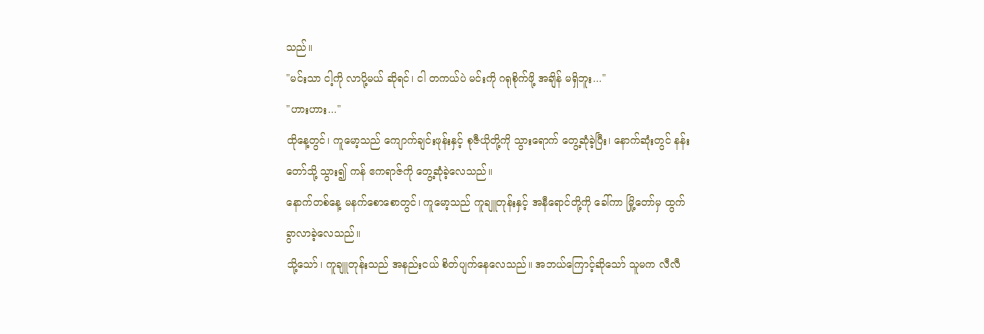သည်။
"မင်းသာ ငါ့ကို လာပို့မယ် ဆိုရင်၊ ငါ တကယ်ပဲ မင်းကို ဂရုစိုက်ဖို့ အချိန် မရှိဘူး..."
"ဟားဟား..."
ထိုနေ့တွင်၊ ကူမော့သည် ကျောက်ချင်းဖုန်းနှင့် စုဇီယိုတို့ကို သွားရောက် တွေ့ဆုံခဲ့ပြီး၊ နောက်ဆုံးတွင် နန်းတော်သို့ သွား၍ ကန် ဧကရာဇ်ကို တွေ့ဆုံခဲ့လေသည်။
နောက်တစ်နေ့ မနက်စောစောတွင်၊ ကူမော့သည် ကူချူတုန်းနှင့် အနီရောင်တို့ကို ခေါ်ကာ မြို့တော်မှ ထွက်ခွာလာခဲ့လေသည်။
သို့သော်၊ ကူချူတုန်းသည် အနည်းငယ် စိတ်ပျက်နေလေသည်။ အဘယ်ကြောင့်ဆိုသော် သူမက လီလီ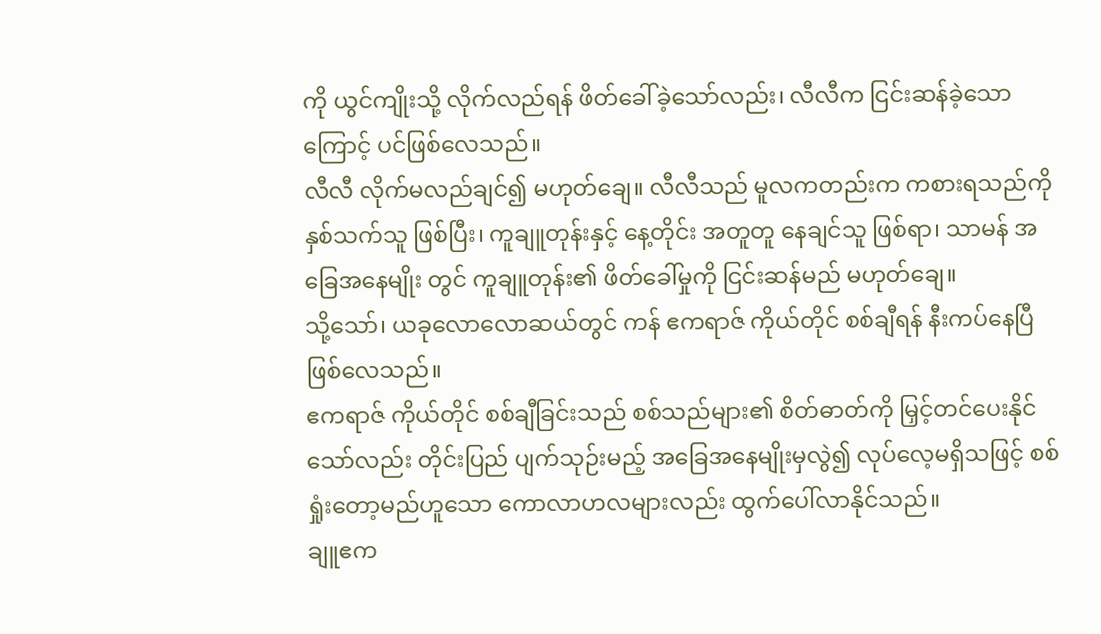ကို ယွင်ကျိုးသို့ လိုက်လည်ရန် ဖိတ်ခေါ်ခဲ့သော်လည်း၊ လီလီက ငြင်းဆန်ခဲ့သောကြောင့် ပင်ဖြစ်လေသည်။
လီလီ လိုက်မလည်ချင်၍ မဟုတ်ချေ။ လီလီသည် မူလကတည်းက ကစားရသည်ကို နှစ်သက်သူ ဖြစ်ပြီး၊ ကူချူတုန်းနှင့် နေ့တိုင်း အတူတူ နေချင်သူ ဖြစ်ရာ၊ သာမန် အခြေအနေမျိုး တွင် ကူချူတုန်း၏ ဖိတ်ခေါ်မှုကို ငြင်းဆန်မည် မဟုတ်ချေ။
သို့သော်၊ ယခုလောလောဆယ်တွင် ကန် ဧကရာဇ် ကိုယ်တိုင် စစ်ချီရန် နီးကပ်နေပြီ ဖြစ်လေသည်။
ဧကရာဇ် ကိုယ်တိုင် စစ်ချီခြင်းသည် စစ်သည်များ၏ စိတ်ဓာတ်ကို မြှင့်တင်ပေးနိုင်သော်လည်း တိုင်းပြည် ပျက်သုဉ်းမည့် အခြေအနေမျိုးမှလွဲ၍ လုပ်လေ့မရှိသဖြင့် စစ်ရှုံးတော့မည်ဟူသော ကောလာဟလများလည်း ထွက်ပေါ်လာနိုင်သည်။
ချူဧက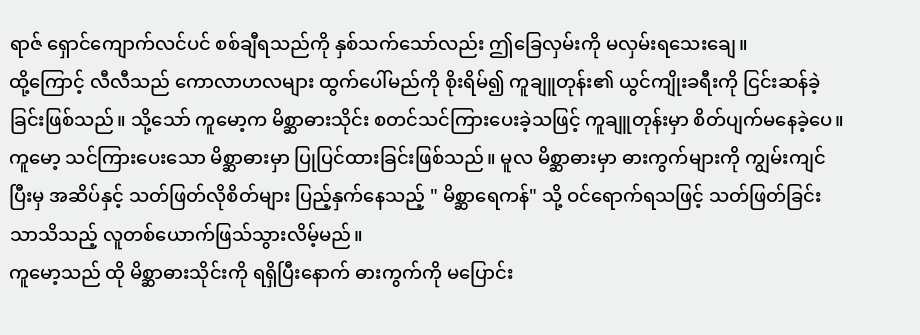ရာဇ် ရှောင်ကျောက်လင်ပင် စစ်ချီရသည်ကို နှစ်သက်သော်လည်း ဤခြေလှမ်းကို မလှမ်းရသေးချေ။
ထို့ကြောင့် လီလီသည် ကောလာဟလများ ထွက်ပေါ်မည်ကို စိုးရိမ်၍ ကူချူတုန်း၏ ယွင်ကျိုးခရီးကို ငြင်းဆန်ခဲ့ခြင်းဖြစ်သည်။ သို့သော် ကူမော့က မိစ္ဆာဓားသိုင်း စတင်သင်ကြားပေးခဲ့သဖြင့် ကူချူတုန်းမှာ စိတ်ပျက်မနေခဲ့ပေ။
ကူမော့ သင်ကြားပေးသော မိစ္ဆာဓားမှာ ပြုပြင်ထားခြင်းဖြစ်သည်။ မူလ မိစ္ဆာဓားမှာ ဓားကွက်များကို ကျွမ်းကျင်ပြီးမှ အဆိပ်နှင့် သတ်ဖြတ်လိုစိတ်များ ပြည့်နှက်နေသည့် " မိစ္ဆာရေကန်" သို့ ဝင်ရောက်ရသဖြင့် သတ်ဖြတ်ခြင်းသာသိသည့် လူတစ်ယောက်ဖြသ်သွားလိမ့်မည်။
ကူမော့သည် ထို မိစ္ဆာဓားသိုင်းကို ရရှိပြီးနောက် ဓားကွက်ကို မပြောင်း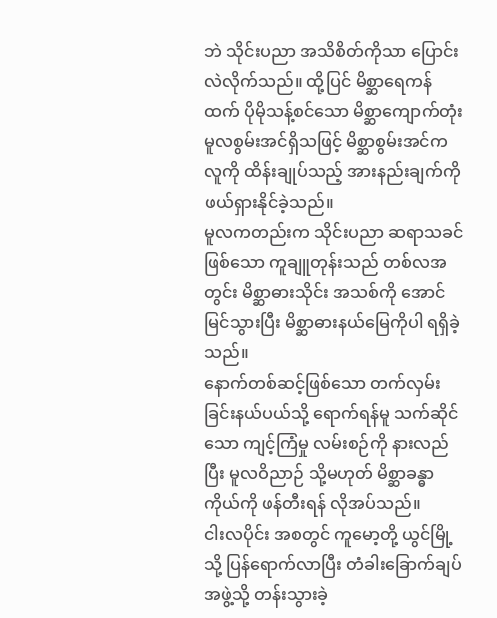ဘဲ သိုင်းပညာ အသိစိတ်ကိုသာ ပြောင်းလဲလိုက်သည်။ ထို့ပြင် မိစ္ဆာရေကန်ထက် ပိုမိုသန့်စင်သော မိစ္ဆာကျောက်တုံး မူလစွမ်းအင်ရှိသဖြင့် မိစ္ဆာစွမ်းအင်က လူကို ထိန်းချုပ်သည့် အားနည်းချက်ကို ဖယ်ရှားနိုင်ခဲ့သည်။
မူလကတည်းက သိုင်းပညာ ဆရာသခင်ဖြစ်သော ကူချူတုန်းသည် တစ်လအတွင်း မိစ္ဆာဓားသိုင်း အသစ်ကို အောင်မြင်သွားပြီး မိစ္ဆာဓားနယ်မြေကိုပါ ရရှိခဲ့သည်။
နောက်တစ်ဆင့်ဖြစ်သော တက်လှမ်းခြင်းနယ်ပယ်သို့ ရောက်ရန်မူ သက်ဆိုင်သော ကျင့်ကြံမှု လမ်းစဉ်ကို နားလည်ပြီး မူလဝိညာဉ် သို့မဟုတ် မိစ္ဆာခန္ဓာကိုယ်ကို ဖန်တီးရန် လိုအပ်သည်။
ငါးလပိုင်း အစတွင် ကူမော့တို့ ယွင်မြို့သို့ ပြန်ရောက်လာပြီး တံခါးခြောက်ချပ်အဖွဲ့သို့ တန်းသွားခဲ့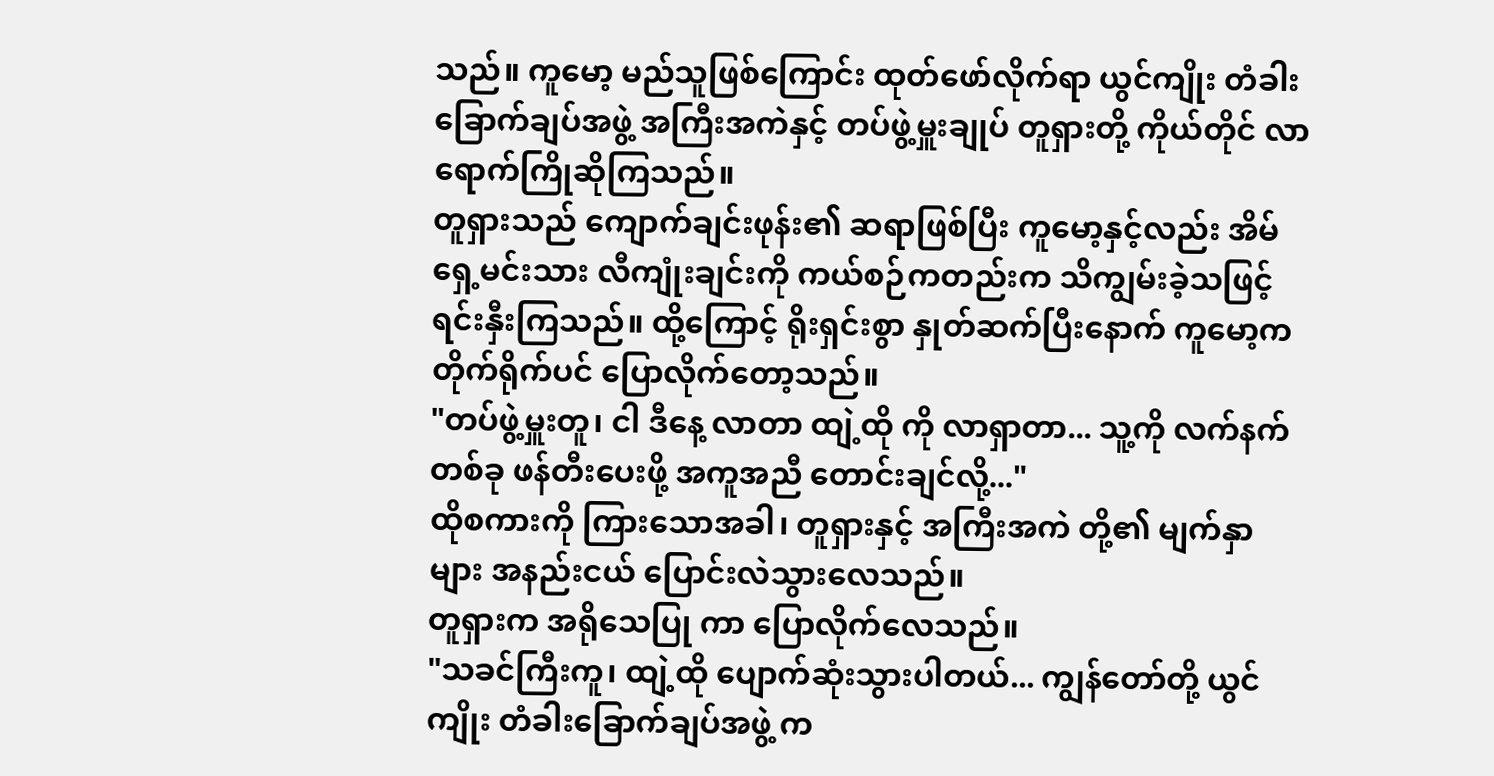သည်။ ကူမော့ မည်သူဖြစ်ကြောင်း ထုတ်ဖော်လိုက်ရာ ယွင်ကျိုး တံခါးခြောက်ချပ်အဖွဲ့ အကြီးအကဲနှင့် တပ်ဖွဲ့မှူးချုပ် တူရှားတို့ ကိုယ်တိုင် လာရောက်ကြိုဆိုကြသည်။
တူရှားသည် ကျောက်ချင်းဖုန်း၏ ဆရာဖြစ်ပြီး ကူမော့နှင့်လည်း အိမ်ရှေ့မင်းသား လီကျုံးချင်းကို ကယ်စဉ်ကတည်းက သိကျွမ်းခဲ့သဖြင့် ရင်းနှီးကြသည်။ ထို့ကြောင့် ရိုးရှင်းစွာ နှုတ်ဆက်ပြီးနောက် ကူမော့က တိုက်ရိုက်ပင် ပြောလိုက်တော့သည်။
"တပ်ဖွဲ့မှူးတူ၊ ငါ ဒီနေ့ လာတာ ထျဲ့ထို ကို လာရှာတာ... သူ့ကို လက်နက် တစ်ခု ဖန်တီးပေးဖို့ အကူအညီ တောင်းချင်လို့..."
ထိုစကားကို ကြားသောအခါ၊ တူရှားနှင့် အကြီးအကဲ တို့၏ မျက်နှာများ အနည်းငယ် ပြောင်းလဲသွားလေသည်။
တူရှားက အရိုသေပြု ကာ ပြောလိုက်လေသည်။
"သခင်ကြီးကူ၊ ထျဲ့ထို ပျောက်ဆုံးသွားပါတယ်... ကျွန်တော်တို့ ယွင်ကျိုး တံခါးခြောက်ချပ်အဖွဲ့ က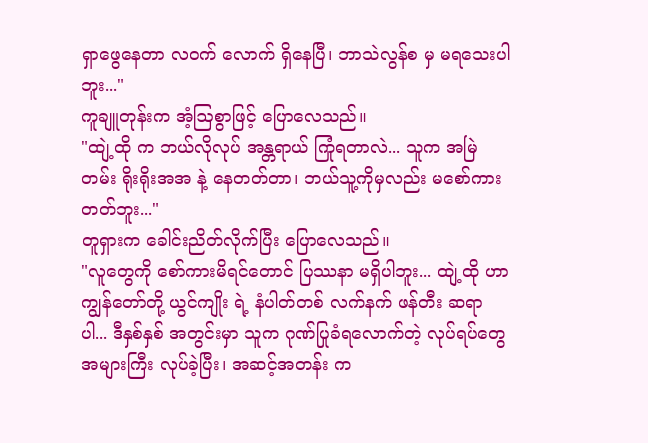ရှာဖွေနေတာ လဝက် လောက် ရှိနေပြီ၊ ဘာသဲလွန်စ မှ မရသေးပါဘူး..."
ကူချူတုန်းက အံ့ဩစွာဖြင့် ပြောလေသည်။
"ထျဲ့ထို က ဘယ်လိုလုပ် အန္တရာယ် ကြုံရတာလဲ... သူက အမြဲတမ်း ရိုးရိုးအအ နဲ့ နေတတ်တာ၊ ဘယ်သူ့ကိုမှလည်း မစော်ကားတတ်ဘူး..."
တူရှားက ခေါင်းညိတ်လိုက်ပြီး ပြောလေသည်။
"လူတွေကို စော်ကားမိရင်တောင် ပြဿနာ မရှိပါဘူး... ထျဲ့ထို ဟာ ကျွန်တော်တို့ ယွင်ကျိုး ရဲ့ နံပါတ်တစ် လက်နက် ဖန်တီး ဆရာ ပါ... ဒီနှစ်နှစ် အတွင်းမှာ သူက ဂုဏ်ပြုခံရလောက်တဲ့ လုပ်ရပ်တွေ အများကြီး လုပ်ခဲ့ပြီး၊ အဆင့်အတန်း က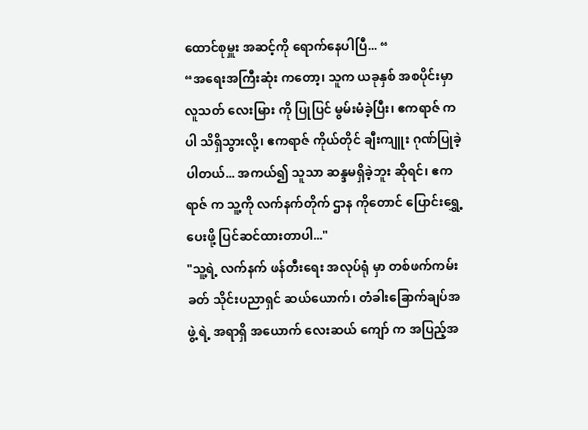ထောင်စုမှူး အဆင့်ကို ရောက်နေပါပြီ... “
“အရေးအကြီးဆုံး ကတော့၊ သူက ယခုနှစ် အစပိုင်းမှာ လူသတ် လေးမြား ကို ပြုပြင် မွမ်းမံခဲ့ပြီး၊ ဧကရာဇ် ကပါ သိရှိသွားလို့၊ ဧကရာဇ် ကိုယ်တိုင် ချီးကျူး ဂုဏ်ပြုခဲ့ပါတယ်... အကယ်၍ သူသာ ဆန္ဒမရှိခဲ့ဘူး ဆိုရင်၊ ဧကရာဇ် က သူ့ကို လက်နက်တိုက် ဌာန ကိုတောင် ပြောင်းရွှေ့ပေးဖို့ ပြင်ဆင်ထားတာပါ..."
"သူ့ရဲ့ လက်နက် ဖန်တီးရေး အလုပ်ရုံ မှာ တစ်ဖက်ကမ်းခတ် သိုင်းပညာရှင် ဆယ်ယောက်၊ တံခါးခြောက်ချပ်အဖွဲ့ ရဲ့ အရာရှိ အယောက် လေးဆယ် ကျော် က အပြည့်အ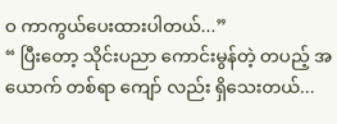ဝ ကာကွယ်ပေးထားပါတယ်...”
“ ပြီးတော့ သိုင်းပညာ ကောင်းမွန်တဲ့ တပည့် အယောက် တစ်ရာ ကျော် လည်း ရှိသေးတယ်...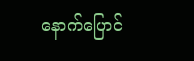နောက်ပြောင်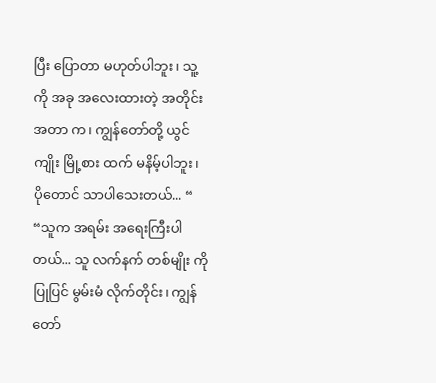ပြီး ပြောတာ မဟုတ်ပါဘူး၊ သူ့ကို အခု အလေးထားတဲ့ အတိုင်းအတာ က၊ ကျွန်တော်တို့ ယွင်ကျိုး မြို့စား ထက် မနိမ့်ပါဘူး၊ ပိုတောင် သာပါသေးတယ်... “
“သူက အရမ်း အရေးကြီးပါတယ်... သူ လက်နက် တစ်မျိုး ကို ပြုပြင် မွမ်းမံ လိုက်တိုင်း၊ ကျွန်တော်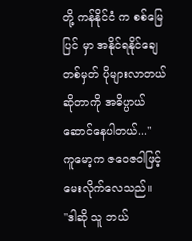တို့ ကန်နိုင်ငံ က စစ်မြေပြင် မှာ အနိုင်ရနိုင်ချေ တစ်မှတ် ပိုများလာတယ် ဆိုတာကို အဓိပ္ပာယ် ဆောင်နေပါတယ်..."
ကူမော့က ဇဝေဇဝါဖြင့် မေးလိုက်လေသည်။
"ဒါဆို သူ ဘယ်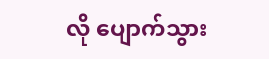လို ပျောက်သွား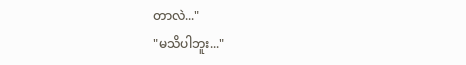တာလဲ..."
"မသိပါဘူး..."